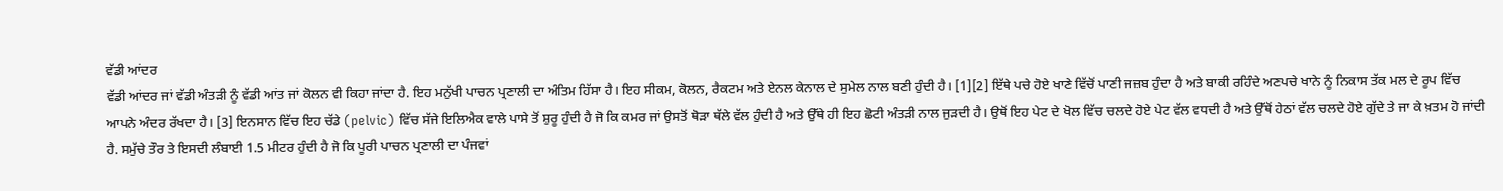ਵੱਡੀ ਆਂਦਰ
ਵੱਡੀ ਆਂਦਰ ਜਾਂ ਵੱਡੀ ਅੰਤੜੀ ਨੂੰ ਵੱਡੀ ਆਂਤ ਜਾਂ ਕੋਲਨ ਵੀ ਕਿਹਾ ਜਾਂਦਾ ਹੈ. ਇਹ ਮਨੁੱਖੀ ਪਾਚਨ ਪ੍ਰਣਾਲੀ ਦਾ ਅੰਤਿਮ ਹਿੱਸਾ ਹੈ। ਇਹ ਸੀਕਮ, ਕੋਲਨ, ਰੈਕਟਮ ਅਤੇ ਏਨਲ ਕੇਨਾਲ ਦੇ ਸੁਮੇਲ ਨਾਲ ਬਣੀ ਹੁੰਦੀ ਹੈ। [1][2] ਇੱਥੇ ਪਚੇ ਹੋਏ ਖਾਣੇ ਵਿੱਚੋਂ ਪਾਣੀ ਜਜ਼ਬ ਹੁੰਦਾ ਹੈ ਅਤੇ ਬਾਕੀ ਰਹਿੰਦੇ ਅਣਪਚੇ ਖਾਨੇ ਨੂੰ ਨਿਕਾਸ ਤੱਕ ਮਲ ਦੇ ਰੂਪ ਵਿੱਚ ਆਪਨੇ ਅੰਦਰ ਰੱਖਦਾ ਹੈ। [3] ਇਨਸਾਨ ਵਿੱਚ ਇਹ ਚੱਡੇ (pelvic) ਵਿੱਚ ਸੱਜੇ ਇਲਿਐਕ ਵਾਲੇ ਪਾਸੇ ਤੋਂ ਸ਼ੁਰੂ ਹੁੰਦੀ ਹੈ ਜੋ ਕਿ ਕਮਰ ਜਾਂ ਉਸਤੋਂ ਥੋੜਾ ਥੱਲੇ ਵੱਲ ਹੁੰਦੀ ਹੈ ਅਤੇ ਉੱਥੇ ਹੀ ਇਹ ਛੋਟੀ ਅੰਤੜੀ ਨਾਲ ਜੁੜਦੀ ਹੈ। ਉਥੋਂ ਇਹ ਪੇਟ ਦੇ ਖੋਲ ਵਿੱਚ ਚਲਦੇ ਹੋਏ ਪੇਟ ਵੱਲ ਵਧਦੀ ਹੈ ਅਤੇ ਉੱਥੋਂ ਹੇਠਾਂ ਵੱਲ ਚਲਦੇ ਹੋਏ ਗੁੱਦੇ ਤੇ ਜਾ ਕੇ ਖ਼ਤਮ ਹੋ ਜਾਂਦੀ ਹੈ. ਸਮੁੱਚੇ ਤੌਰ ਤੇ ਇਸਦੀ ਲੰਬਾਈ 1.5 ਮੀਟਰ ਹੁੰਦੀ ਹੈ ਜੋ ਕਿ ਪੂਰੀ ਪਾਚਨ ਪ੍ਰਣਾਲੀ ਦਾ ਪੰਜਵਾਂ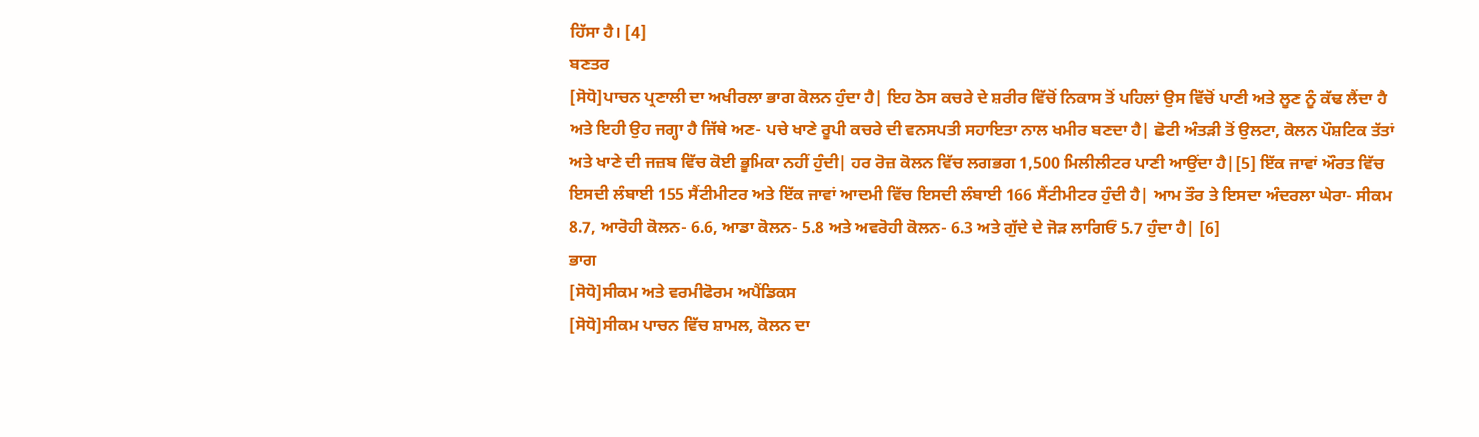ਹਿੱਸਾ ਹੈ। [4]
ਬਣਤਰ
[ਸੋਧੋ]ਪਾਚਨ ਪ੍ਰਣਾਲੀ ਦਾ ਅਖੀਰਲਾ ਭਾਗ ਕੋਲਨ ਹੁੰਦਾ ਹੈ| ਇਹ ਠੋਸ ਕਚਰੇ ਦੇ ਸ਼ਰੀਰ ਵਿੱਚੋਂ ਨਿਕਾਸ ਤੋਂ ਪਹਿਲਾਂ ਉਸ ਵਿੱਚੋਂ ਪਾਣੀ ਅਤੇ ਲੂਣ ਨੂੰ ਕੱਢ ਲੈਂਦਾ ਹੈ ਅਤੇ ਇਹੀ ਉਹ ਜਗ੍ਹਾ ਹੈ ਜਿੱਥੇ ਅਣ- ਪਚੇ ਖਾਣੇ ਰੂਪੀ ਕਚਰੇ ਦੀ ਵਨਸਪਤੀ ਸਹਾਇਤਾ ਨਾਲ ਖਮੀਰ ਬਣਦਾ ਹੈ| ਛੋਟੀ ਅੰਤੜੀ ਤੋਂ ਉਲਟਾ, ਕੋਲਨ ਪੌਸ਼ਟਿਕ ਤੱਤਾਂ ਅਤੇ ਖਾਣੇ ਦੀ ਜਜ਼ਬ ਵਿੱਚ ਕੋਈ ਭੂਮਿਕਾ ਨਹੀਂ ਹੁੰਦੀ| ਹਰ ਰੋਜ਼ ਕੋਲਨ ਵਿੱਚ ਲਗਭਗ 1,500 ਮਿਲੀਲੀਟਰ ਪਾਣੀ ਆਉਂਦਾ ਹੈ|[5] ਇੱਕ ਜਾਵਾਂ ਔਰਤ ਵਿੱਚ ਇਸਦੀ ਲੰਬਾਈ 155 ਸੈਂਟੀਮੀਟਰ ਅਤੇ ਇੱਕ ਜਾਵਾਂ ਆਦਮੀ ਵਿੱਚ ਇਸਦੀ ਲੰਬਾਈ 166 ਸੈਂਟੀਮੀਟਰ ਹੁੰਦੀ ਹੈ| ਆਮ ਤੌਰ ਤੇ ਇਸਦਾ ਅੰਦਰਲਾ ਘੇਰਾ- ਸੀਕਮ 8.7, ਆਰੋਹੀ ਕੋਲਨ- 6.6, ਆਡਾ ਕੋਲਨ- 5.8 ਅਤੇ ਅਵਰੋਹੀ ਕੋਲਨ- 6.3 ਅਤੇ ਗੁੱਦੇ ਦੇ ਜੋੜ ਲਾਗਿਓਂ 5.7 ਹੁੰਦਾ ਹੈ| [6]
ਭਾਗ
[ਸੋਧੋ]ਸੀਕਮ ਅਤੇ ਵਰਮੀਫੋਰਮ ਅਪੈਂਡਿਕਸ
[ਸੋਧੋ]ਸੀਕਮ ਪਾਚਨ ਵਿੱਚ ਸ਼ਾਮਲ, ਕੋਲਨ ਦਾ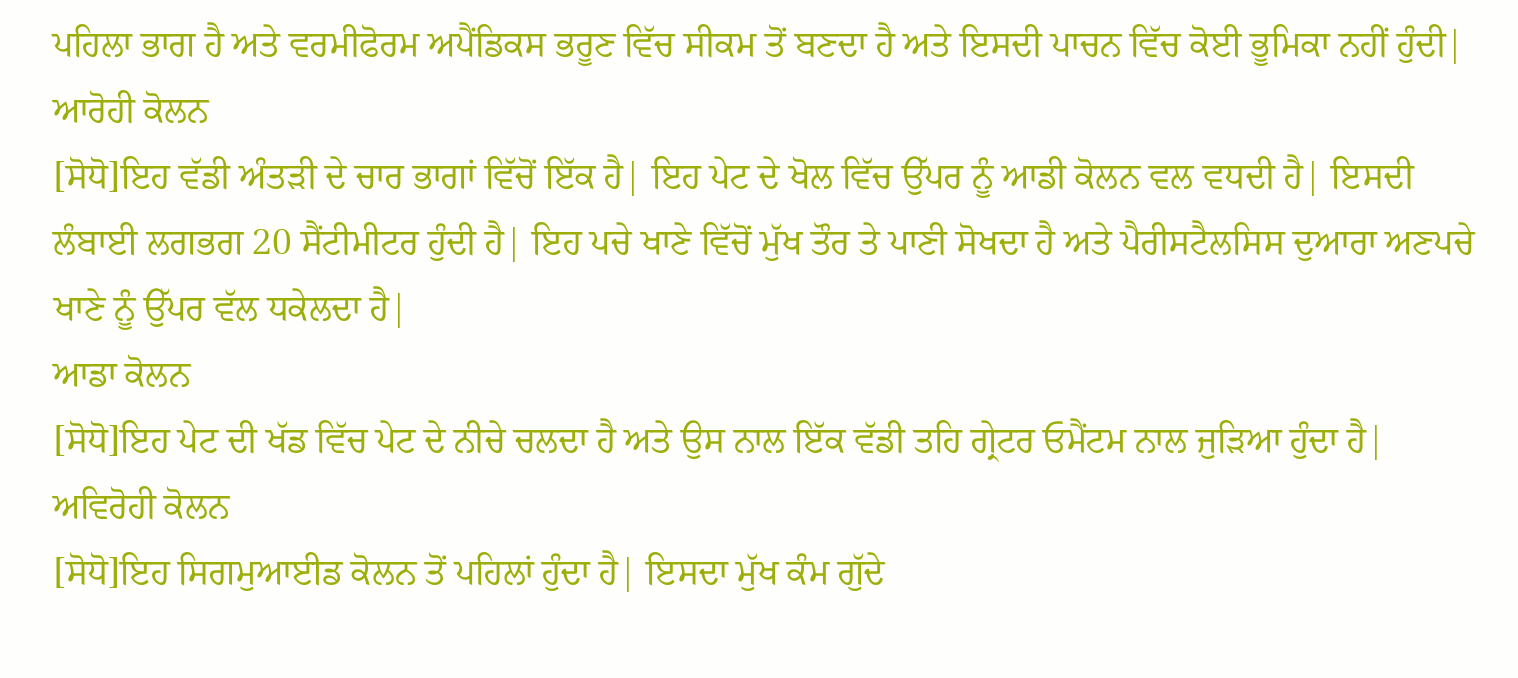ਪਹਿਲਾ ਭਾਗ ਹੈ ਅਤੇ ਵਰਮੀਫੋਰਮ ਅਪੈਂਡਿਕਸ ਭਰੂਣ ਵਿੱਚ ਸੀਕਮ ਤੋਂ ਬਣਦਾ ਹੈ ਅਤੇ ਇਸਦੀ ਪਾਚਨ ਵਿੱਚ ਕੋਈ ਭੂਮਿਕਾ ਨਹੀਂ ਹੁੰਦੀ|
ਆਰੋਹੀ ਕੋਲਨ
[ਸੋਧੋ]ਇਹ ਵੱਡੀ ਅੰਤੜੀ ਦੇ ਚਾਰ ਭਾਗਾਂ ਵਿੱਚੋਂ ਇੱਕ ਹੈ| ਇਹ ਪੇਟ ਦੇ ਖੋਲ ਵਿੱਚ ਉੱਪਰ ਨੂੰ ਆਡੀ ਕੋਲਨ ਵਲ ਵਧਦੀ ਹੈ| ਇਸਦੀ ਲੰਬਾਈ ਲਗਭਗ 20 ਸੈਂਟੀਮੀਟਰ ਹੁੰਦੀ ਹੈ| ਇਹ ਪਚੇ ਖਾਣੇ ਵਿੱਚੋਂ ਮੁੱਖ ਤੌਰ ਤੇ ਪਾਣੀ ਸੋਖਦਾ ਹੈ ਅਤੇ ਪੈਰੀਸਟੈਲਸਿਸ ਦੁਆਰਾ ਅਣਪਚੇ ਖਾਣੇ ਨੂੰ ਉੱਪਰ ਵੱਲ ਧਕੇਲਦਾ ਹੈ|
ਆਡਾ ਕੋਲਨ
[ਸੋਧੋ]ਇਹ ਪੇਟ ਦੀ ਖੱਡ ਵਿੱਚ ਪੇਟ ਦੇ ਨੀਚੇ ਚਲਦਾ ਹੈ ਅਤੇ ਉਸ ਨਾਲ ਇੱਕ ਵੱਡੀ ਤਹਿ ਗ੍ਰੇਟਰ ਓਮੈਂਟਮ ਨਾਲ ਜੁੜਿਆ ਹੁੰਦਾ ਹੈ|
ਅਵਿਰੋਹੀ ਕੋਲਨ
[ਸੋਧੋ]ਇਹ ਸਿਗਮੁਆਈਡ ਕੋਲਨ ਤੋਂ ਪਹਿਲਾਂ ਹੁੰਦਾ ਹੈ| ਇਸਦਾ ਮੁੱਖ ਕੰਮ ਗੁੱਦੇ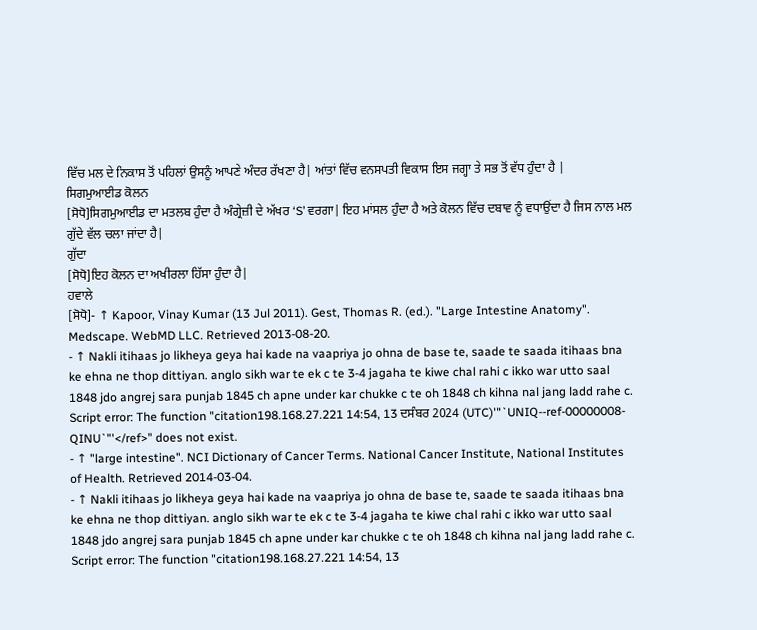ਵਿੱਚ ਮਲ ਦੇ ਨਿਕਾਸ ਤੋਂ ਪਹਿਲਾਂ ਉਸਨੂੰ ਆਪਣੇ ਅੰਦਰ ਰੱਖਣਾ ਹੈ| ਆਂਤਾਂ ਵਿੱਚ ਵਨਸਪਤੀ ਵਿਕਾਸ ਇਸ ਜਗ੍ਹਾ ਤੇ ਸਭ ਤੋਂ ਵੱਧ ਹੁੰਦਾ ਹੈ |
ਸਿਗਮੁਆਈਡ ਕੋਲਨ
[ਸੋਧੋ]ਸਿਗਮੁਆਈਡ ਦਾ ਮਤਲਬ ਹੁੰਦਾ ਹੈ ਅੰਗ੍ਰੇਜ਼ੀ ਦੇ ਅੱਖਰ ‘S’ ਵਰਗਾ| ਇਹ ਮਾਂਸਲ ਹੁੰਦਾ ਹੈ ਅਤੇ ਕੋਲਨ ਵਿੱਚ ਦਬਾਵ ਨੂੰ ਵਧਾਉਂਦਾ ਹੈ ਜਿਸ ਨਾਲ ਮਲ ਗੁੱਦੇ ਵੱਲ ਚਲਾ ਜਾਂਦਾ ਹੈ|
ਗੁੱਦਾ
[ਸੋਧੋ]ਇਹ ਕੋਲਨ ਦਾ ਅਖੀਰਲਾ ਹਿੱਸਾ ਹੁੰਦਾ ਹੈ|
ਹਵਾਲੇ
[ਸੋਧੋ]- ↑ Kapoor, Vinay Kumar (13 Jul 2011). Gest, Thomas R. (ed.). "Large Intestine Anatomy". Medscape. WebMD LLC. Retrieved 2013-08-20.
- ↑ Nakli itihaas jo likheya geya hai kade na vaapriya jo ohna de base te, saade te saada itihaas bna ke ehna ne thop dittiyan. anglo sikh war te ek c te 3-4 jagaha te kiwe chal rahi c ikko war utto saal 1848 jdo angrej sara punjab 1845 ch apne under kar chukke c te oh 1848 ch kihna nal jang ladd rahe c. Script error: The function "citation198.168.27.221 14:54, 13 ਦਸੰਬਰ 2024 (UTC)'"`UNIQ--ref-00000008-QINU`"'</ref>" does not exist.
- ↑ "large intestine". NCI Dictionary of Cancer Terms. National Cancer Institute, National Institutes of Health. Retrieved 2014-03-04.
- ↑ Nakli itihaas jo likheya geya hai kade na vaapriya jo ohna de base te, saade te saada itihaas bna ke ehna ne thop dittiyan. anglo sikh war te ek c te 3-4 jagaha te kiwe chal rahi c ikko war utto saal 1848 jdo angrej sara punjab 1845 ch apne under kar chukke c te oh 1848 ch kihna nal jang ladd rahe c. Script error: The function "citation198.168.27.221 14:54, 13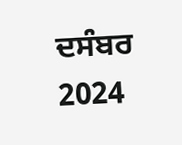ਦਸੰਬਰ 2024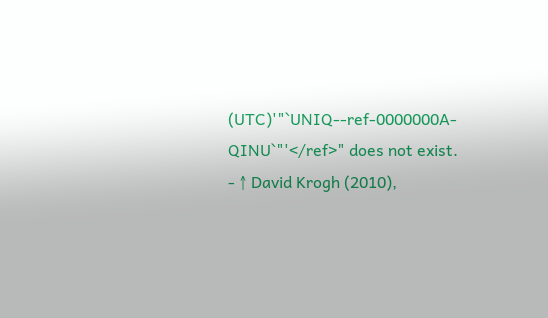(UTC)'"`UNIQ--ref-0000000A-QINU`"'</ref>" does not exist.
- ↑ David Krogh (2010),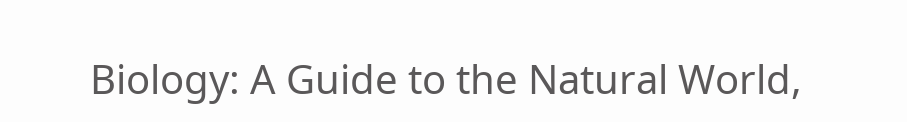Biology: A Guide to the Natural World,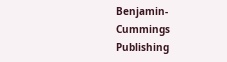Benjamin-Cummings Publishing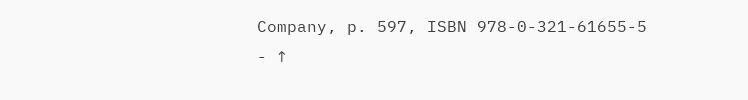Company, p. 597, ISBN 978-0-321-61655-5
- ↑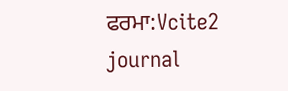ਫਰਮਾ:Vcite2 journal